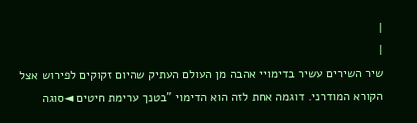|
|
שיר השירים עשיר בדימויי אהבה מן העולם העתיק שהיום זקוקים לפירוש אצל הקורא המודרני. דוגמה אחת לזה הוא הדימוי "בטנך ערימת חיטים ◄סוגה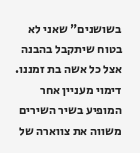בשושנים" שאני לא בטוח שיתקבל בהבנה אצל כל אשה בת זמננו. דימוי מעניין אחר המופיע בשיר השירים משווה את צווארה של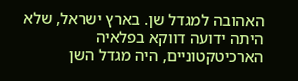האהובה למגדל שן. בארץ ישראל, שלא היתה ידועה דווקא בפלאיה הארכיטקטוניים, היה מגדל השן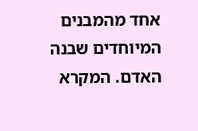אחד מהמבנים המיוחדים שבנה האדם. המקרא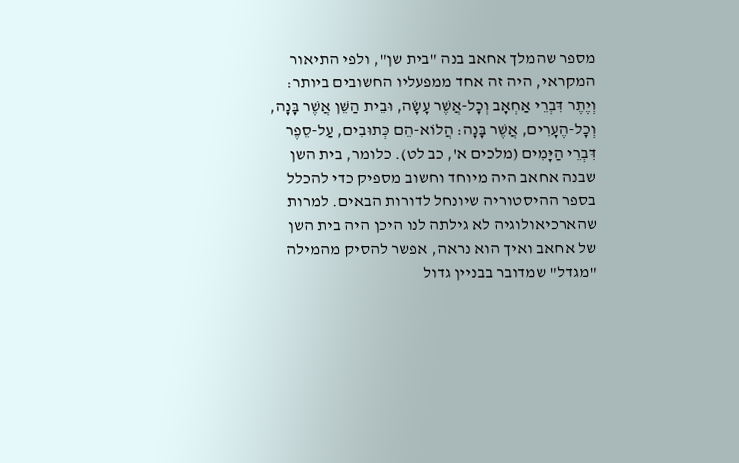מספר שהמלך אחאב בנה "בית שן", ולפי התיאור המקראי, היה זה אחד ממפעליו החשובים ביותר: וְיֶתֶר דִּבְרֵי אַחְאָב וְכָל-אֲשֶׁר עָשָׂה, וּבֵית הַשֵּׁן אֲשֶׁר בָּנָה, וְכָל-הֶעָרִים, אֲשֶׁר בָּנָה: הֲלוֹא-הֵם כְּתוּבִים, עַל-סֵפֶר דִּבְרֵי הַיָּמִים (מלכים א', כב לט). כלומר, בית השן שבנה אחאב היה מיוחד וחשוב מספיק כדי להכלל בספר ההיסטוריה שיונחל לדורות הבאים. למרות שהארכיאולוגיה לא גילתה לנו היכן היה בית השן של אחאב ואיך הוא נראה, אפשר להסיק מהמילה "מגדל" שמדובר בבניין גדול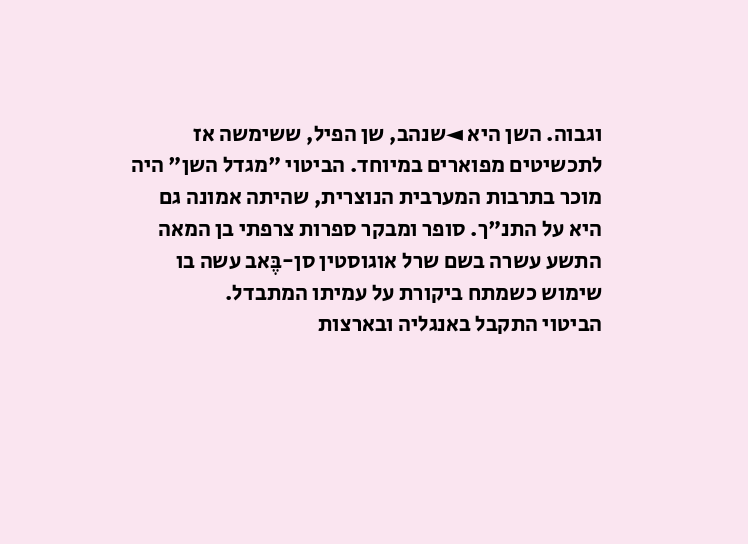וגבוה. השן היא ◄שנהב, שן הפיל, ששימשה אז לתכשיטים מפוארים במיוחד. הביטוי "מגדל השן" היה מוכר בתרבות המערבית הנוצרית, שהיתה אמונה גם היא על התנ"ך. סופר ומבקר ספרות צרפתי בן המאה התשע עשרה בשם שרל אוגוסטין סן-בֶּאב עשה בו שימוש כשמתח ביקורת על עמיתו המתבדל.
הביטוי התקבל באנגליה ובארצות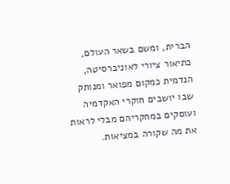הברית, ומשם בשאר העולם, כתיאור ציורי לאוניברסיטה,
הנדמית כמקום מפואר ומנותק שבו יושבים חוקרי האקדמיה ועוסקים במחקריהם מבלי לראות את מה שקורה במציאות.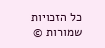כל הזכויות שמורות ©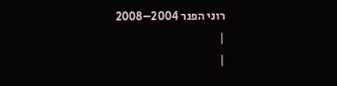רוני הפנר 2004–2008
|
|